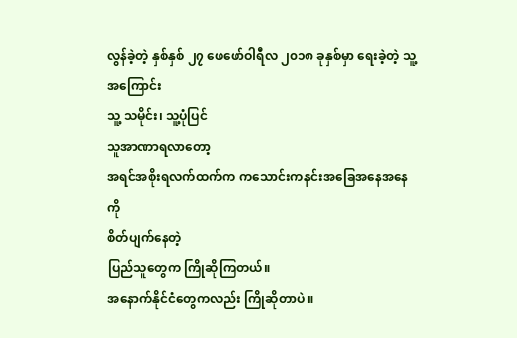လွန်ခဲ့တဲ့ နှစ်နှစ် ၂၇ ဖေဖော်ဝါရီလ ၂၀၁၈ ခုနှစ်မှာ ရေးခဲ့တဲ့ သူ့အကြောင်း
သူ့ သမိုင်း၊ သူ့ပုံပြင်
သူအာဏာရလာတော့
အရင်အစိုးရလက်ထက်က ကသောင်းကနင်းအခြေအနေအနေကို
စိတ်ပျက်နေတဲ့
ပြည်သူတွေက ကြိုဆိုကြတယ်။
အနောက်နိုင်ငံတွေကလည်း ကြိုဆိုတာပဲ။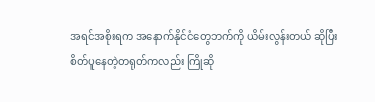အရင်အစိုးရက အနောက်နိုင်ငံတွေဘက်ကို ယိမ်းလွန်းတယ် ဆိုပြီး
စိတ်ပူနေတဲ့တရုတ်ကလည်း ကြိုဆို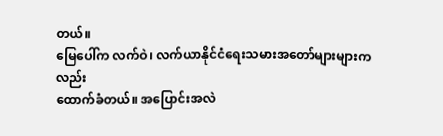တယ်။
မြေပေါ်က လက်ဝဲ၊ လက်ယာနိုင်ငံရေးသမားအတော်များများကလည်း
ထောက်ခံတယ်။ အပြောင်းအလဲ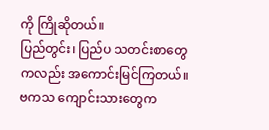ကို ကြိုဆိုတယ်။
ပြည်တွင်း၊ ပြည်ပ သတင်းစာတွေကလည်း အကောင်းမြင်ကြတယ်။
ဗကသ ကျောင်းသားတွေက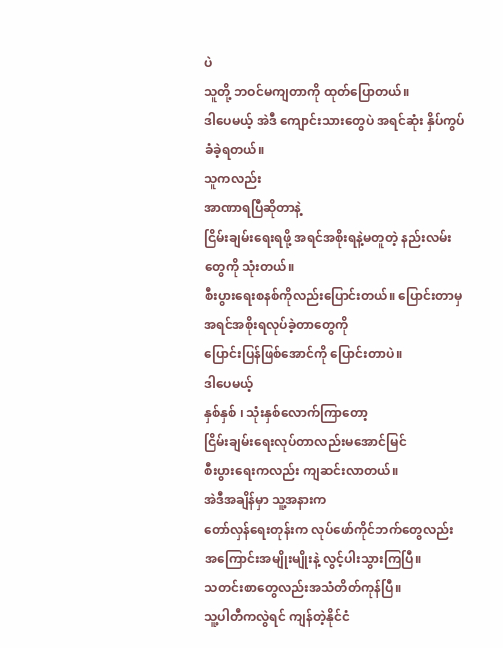ပဲ
သူတို့ ဘဝင်မကျတာကို ထုတ်ပြောတယ်။
ဒါပေမယ့် အဲဒီ ကျောင်းသားတွေပဲ အရင်ဆုံး နှိပ်ကွပ်ခံခဲ့ရတယ်။
သူကလည်း
အာဏာရပြီဆိုတာနဲ့
ငြိမ်းချမ်းရေးရဖို့ အရင်အစိုးရနဲ့မတူတဲ့ နည်းလမ်းတွေကို သုံးတယ်။
စီးပွားရေးစနစ်ကိုလည်းပြောင်းတယ်။ ပြောင်းတာမှ အရင်အစိုးရလုပ်ခဲ့တာတွေကို
ပြောင်းပြန်ဖြစ်အောင်ကို ပြောင်းတာပဲ။
ဒါပေမယ့်
နှစ်နှစ် ၊ သုံးနှစ်လောက်ကြာတော့
ငြိမ်းချမ်းရေးလုပ်တာလည်းမအောင်မြင်
စီးပွားရေးကလည်း ကျဆင်းလာတယ်။
အဲဒီအချိန်မှာ သူ့အနားက
တော်လှန်ရေးတုန်းက လုပ်ဖော်ကိုင်ဘက်တွေလည်း
အကြောင်းအမျိုးမျိုးနဲ့ လွင့်ပါးသွားကြပြီ။
သတင်းစာတွေလည်းအသံတိတ်ကုန်ပြီ။
သူ့ပါတီကလွဲရင် ကျန်တဲ့နိုင်ငံ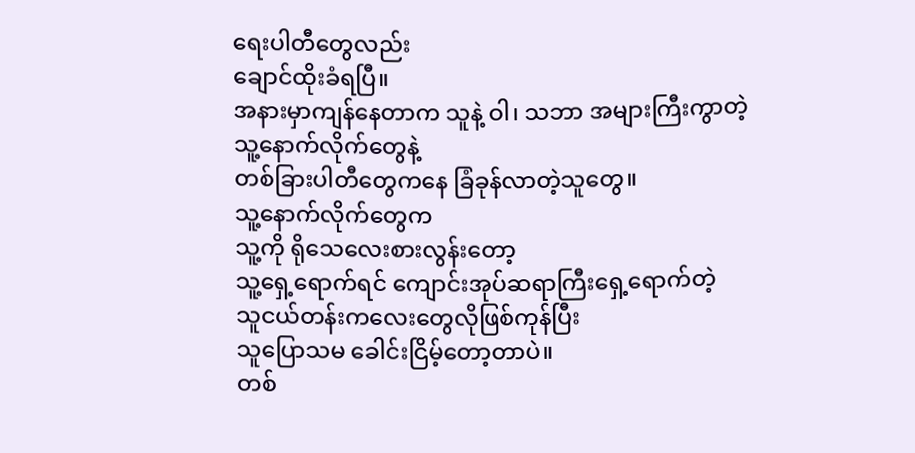ရေးပါတီတွေလည်း
ချောင်ထိုးခံရပြီ။
အနားမှာကျန်နေတာက သူနဲ့ ဝါ၊ သဘာ အများကြီးကွာတဲ့
သူ့နောက်လိုက်တွေနဲ့
တစ်ခြားပါတီတွေကနေ ခြံခုန်လာတဲ့သူတွေ။
သူ့နောက်လိုက်တွေက
သူ့ကို ရိုသေလေးစားလွန်းတော့
သူ့ရှေ့ရောက်ရင် ကျောင်းအုပ်ဆရာကြီးရှေ့ရောက်တဲ့
သူငယ်တန်းကလေးတွေလိုဖြစ်ကုန်ပြီး
သူပြောသမ ခေါင်းငြိမ့်တော့တာပဲ။
တစ်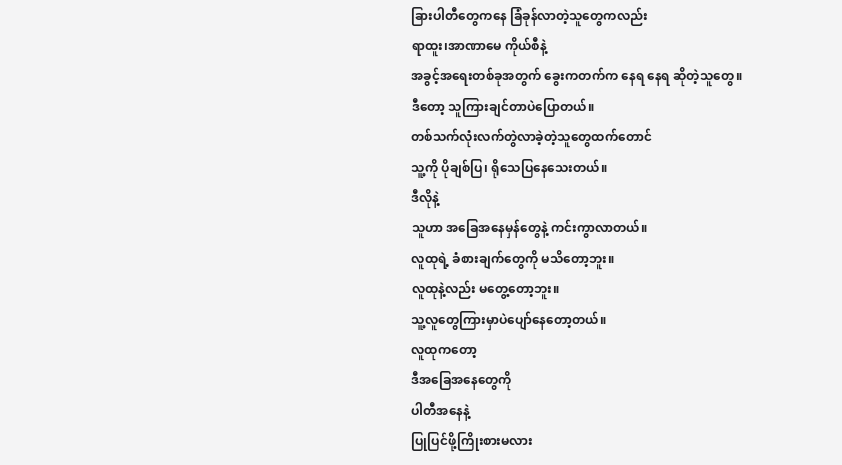ခြားပါတီတွေကနေ ခြံခုန်လာတဲ့သူတွေကလည်း
ရာထူး၊အာဏာမေ ကိုယ်စီနဲ့
အခွင့်အရေးတစ်ခုအတွက် ခွေးကတက်က နေရ နေရ ဆိုတဲ့သူတွေ။
ဒီတော့ သူကြားချင်တာပဲပြောတယ်။
တစ်သက်လုံးလက်တွဲလာခဲ့တဲ့သူတွေထက်တောင်
သူ့ကို ပိုချစ်ပြ၊ ရိုသေပြနေသေးတယ်။
ဒီလိုနဲ့
သူဟာ အခြေအနေမှန်တွေနဲ့ ကင်းကွာလာတယ်။
လူထုရဲ့ ခံစားချက်တွေကို မသိတော့ဘူး။
လူထုနဲ့လည်း မတွေ့တော့ဘူး။
သူ့လူတွေကြားမှာပဲပျော်နေတော့တယ်။
လူထုကတော့
ဒီအခြေအနေတွေကို
ပါတီအနေနဲ့
ပြုပြင်ဖို့ကြိုးစားမလား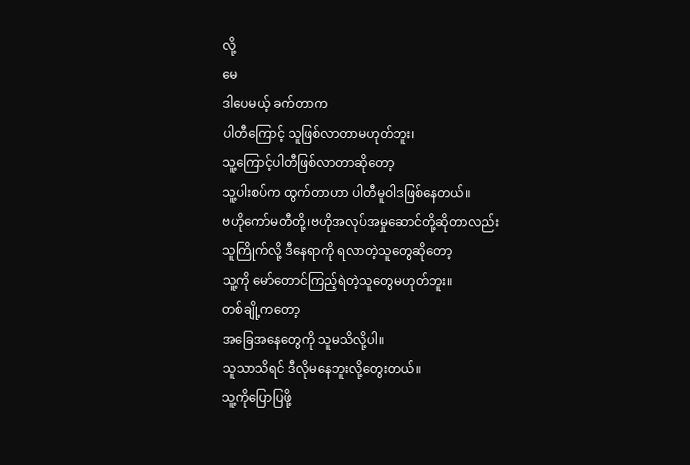လို့
မေ
ဒါပေမယ့် ခက်တာက
ပါတီကြောင့် သူဖြစ်လာတာမဟုတ်ဘူး၊
သူ့ကြောင့်ပါတီဖြစ်လာတာဆိုတော့
သူ့ပါးစပ်က ထွက်တာဟာ ပါတီမူဝါဒဖြစ်နေတယ်။
ဗဟိုကော်မတီတို့၊ဗဟိုအလုပ်အမှုဆောင်တို့ဆိုတာလည်း
သူကြိုက်လို့ ဒီနေရာကို ရလာတဲ့သူတွေဆိုတော့
သူ့ကို မော်တောင်ကြည့်ရဲတဲ့သူတွေမဟုတ်ဘူး။
တစ်ချို့ကတော့
အခြေအနေတွေကို သူမသိလို့ပါ။
သူသာသိရင် ဒီလိုမနေဘူးလို့တွေးတယ်။
သူ့ကိုပြောပြဖို့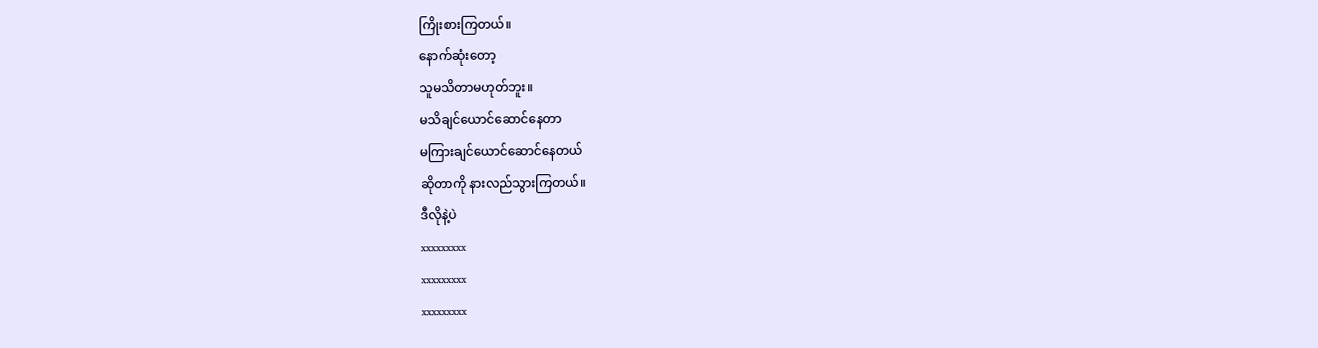ကြိုးစားကြတယ်။
နောက်ဆုံးတော့
သူမသိတာမဟုတ်ဘူး။
မသိချင်ယောင်ဆောင်နေတာ
မကြားချင်ယောင်ဆောင်နေတယ်
ဆိုတာကို နားလည်သွားကြတယ်။
ဒီလိုနဲ့ပဲ
xxxxxxxxx
xxxxxxxxx
xxxxxxxxx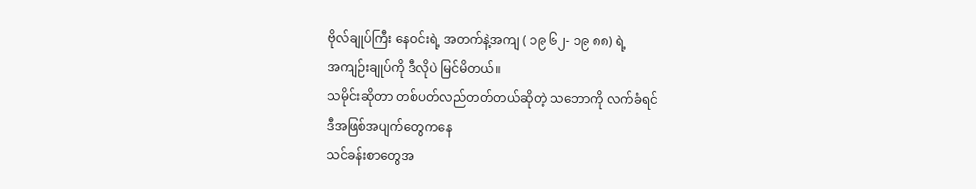ဗိုလ်ချုပ်ကြီး နေဝင်းရဲ့ အတက်နဲ့အကျ ( ၁၉ ၆၂- ၁၉ ၈၈) ရဲ့
အကျဉ်းချုပ်ကို ဒီလိုပဲ မြင်မိတယ်။
သမိုင်းဆိုတာ တစ်ပတ်လည်တတ်တယ်ဆိုတဲ့ သဘောကို လက်ခံရင်
ဒီအဖြစ်အပျက်တွေကနေ
သင်ခန်းစာတွေအ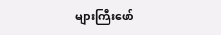များကြီးဖော်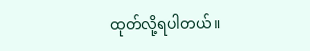ထုတ်လို့ရပါတယ်။